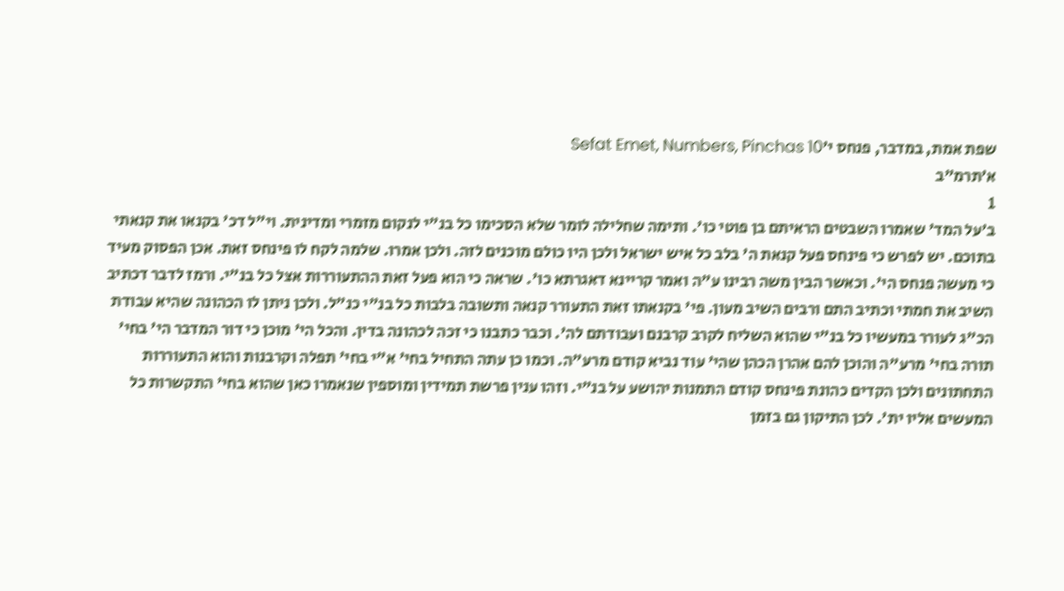שפת אמת, במדבר, פנחס י׳Sefat Emet, Numbers, Pinchas 10
א׳תרמ"ב
1
ב׳על המד' שאמרו השבטים הראיתם בן פוטי כו'. ותימה שחלילה לומר שלא הסכימו כל בנ"י לנקום מזמרי ומדינית. וי"ל דכ' בקנאו את קנאתי בתוכם. יש לפרש כי פינחס פעל קנאת ה' בלב כל איש ישראל ולכן היו כולם מוכנים לזה. ולכן אמרו. שלמה לקח לו פינחס זאת. אכן הפסוק מעיד כי מעשה פנחס הי'. וכאשר הבין משה רבינו ע"ה ואמר קריינא דאגרתא כו'. שראה כי הוא פעל זאת ההתעוררות אצל כל בנ"י. ורמז לדבר דכתיב השיב את חמתי וכתיב התם ורבים השיב מעון. פי' בקנאתו זאת התעורר קנאה ותשובה בלבות כל בנ"י כנ"ל. ולכן ניתן לו הכהונה שהיא עבודת הכ"ג לעורר במעשיו כל בנ"י שהוא השליח לקרב קרבנם ועבודתם לה'. וכבר כתבנו כי זכה לכהונה בדין. והכל הי' מוכן כי דור המדבר הי' בחי' תורה בחי' מרע"ה והוכן להם אהרן הכהן שהי' עוד נביא קודם מרע"ה. וכמו כן עתה התחיל בחי' א"י בחי' תפלה וקרבנות והוא התעוררות התחתונים ולכן הקדים כהונת פינחס קודם התמנות יהושע על בנ"י. וזהו ענין פרשת תמידין ומוספין שנאמרו כאן שהוא בחי' התקשרות כל המעשים אליו ית'. לכן התיקון גם בזמן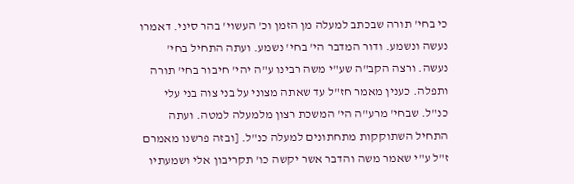כי בחי' תורה שבכתב למעלה מן הזמן וכ' העשוי' בהר סיני. דאמרו נעשה ונשמע. ודור המדבר הי' בחי' נשמע. ועתה התחיל בחי' נעשה. ורצה הקב"ה שע"י משה רבינו ע"ה יהי' חיבור בחי' תורה ותפלה. כענין מאמר חז"ל עד שאתה מצוני על בני צוה בני עלי כנ"ל. שבחי' מרע"ה הי' המשכת רצון מלמעלה למטה. ועתה התחיל השתוקקות מתחתונים למעלה כנ"ל. [ובזה פרשנו מאמרם ז"ל ע"י שאמר משה והדבר אשר יקשה כו' תקריבון אלי ושמעתיו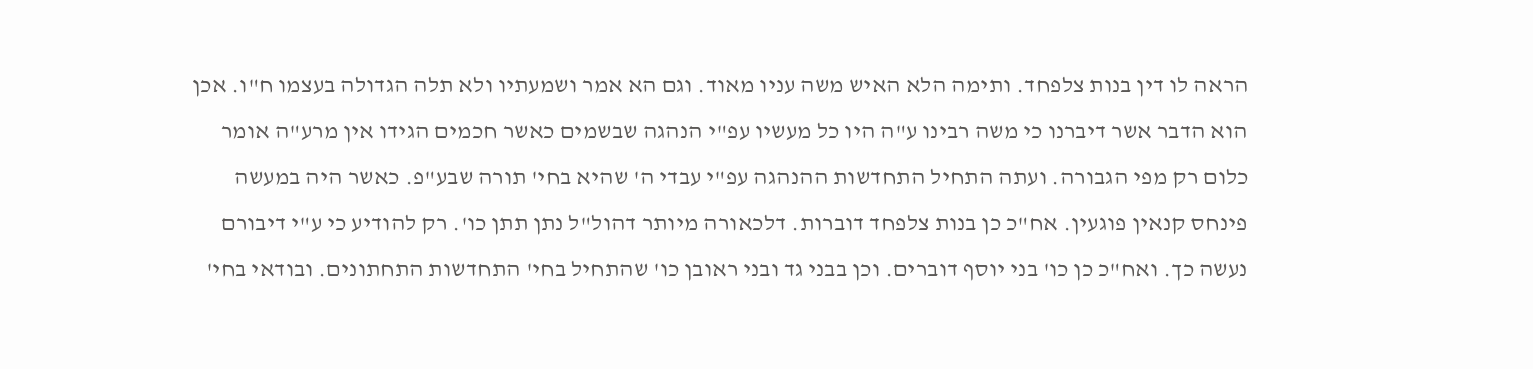הראה לו דין בנות צלפחד. ותימה הלא האיש משה עניו מאוד. וגם הא אמר ושמעתיו ולא תלה הגדולה בעצמו ח"ו. אכן הוא הדבר אשר דיברנו כי משה רבינו ע"ה היו כל מעשיו עפ"י הנהגה שבשמים כאשר חכמים הגידו אין מרע"ה אומר כלום רק מפי הגבורה. ועתה התחיל התחדשות ההנהגה עפ"י עבדי ה' שהיא בחי' תורה שבע"פ. כאשר היה במעשה פינחס קנאין פוגעין. אח"כ כן בנות צלפחד דוברות. דלכאורה מיותר דהול"ל נתן תתן כו'. רק להודיע כי ע"י דיבורם נעשה כך. ואח"כ כן כו' בני יוסף דוברים. וכן בבני גד ובני ראובן כו' שהתחיל בחי' התחדשות התחתונים. ובודאי בחי'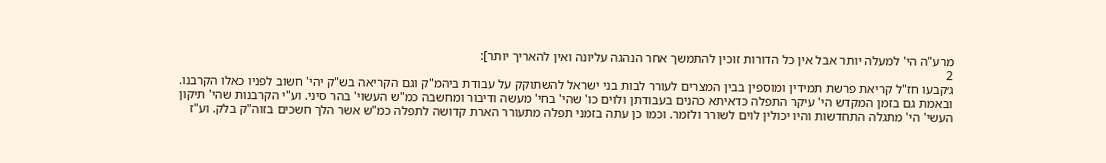מרע"ה הי' למעלה יותר אבל אין כל הדורות זוכין להתמשך אחר הנהגה עליונה ואין להאריך יותר]:
2
ג׳קבעו חז"ל קריאת פרשת תמידין ומוספין בבין המצרים לעורר לבות בני ישראל להשתוקק על עבודת ביהמ"ק וגם הקריאה בש"ק יהי' חשוב לפניו כאלו הקרבנו. ובאמת גם בזמן המקדש הי' עיקר התפלה כדאיתא כהנים בעבודתן ולוים כו' שהי' בחי' מעשה ודיבור ומחשבה כמ"ש העשוי' בהר סיני. וע"י הקרבנות שהי' תיקון העשי' הי' מתגלה התחדשות והיו יכולין לוים לשורר ולזמר. וכמו כן עתה בזמני תפלה מתעורר הארת קדושה לתפלה כמ"ש אשר הלך חשכים בזוה"ק בלק. וע"ז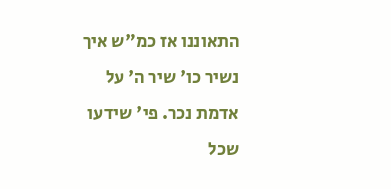התאוננו אז כמ"ש איך נשיר כו' שיר ה' על אדמת נכר. פי' שידעו שכל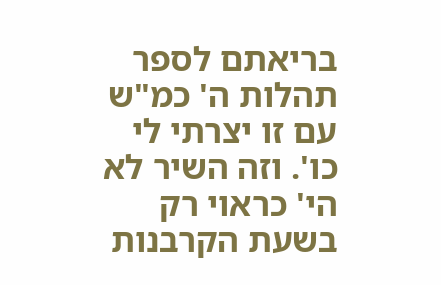בריאתם לספר תהלות ה' כמ"ש עם זו יצרתי לי כו'. וזה השיר לא הי' כראוי רק בשעת הקרבנות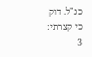כנ"ל. דוק כי קצרתי:
3